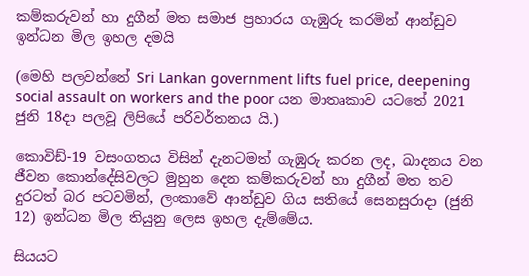කම්කරුවන් හා දුගීන් මත සමාජ ප්‍රහාරය ගැඹුරු කරමින් ආන්ඩුව ඉන්ධන මිල ඉහල දමයි

(මෙහි පලවන්නේ Sri Lankan government lifts fuel price, deepening social assault on workers and the poor යන මාතෘකාව යටතේ 2021 ජුනි 18දා පලවූ ලිපියේ පරිවර්තනය යි.)

කොවිඩ්-19 වසංගතය විසින් දැනටමත් ගැඹුරු කරන ලද, ඛාදනය වන ජීවන කොන්දේසිවලට මුහුන දෙන කම්කරුවන් හා දුගීන් මත තව දුරටත් බර පටවමින්, ලංකාවේ ආන්ඩුව ගිය සතියේ සෙනසුරාදා (ජුනි 12) ඉන්ධන මිල තියුනු ලෙස ඉහල දැම්මේය.

සියයට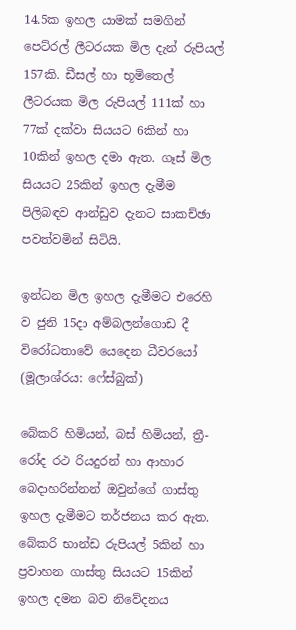14.5ක ඉහල යාමක් සමගින් පෙට්රල් ලීටරයක මිල දැන් රුපියල් 157කි. ඩීසල් හා භූමිතෙල් ලීටරයක මිල රුපියල් 111ක් හා 77ක් දක්වා සියයට 6කින් හා 10කින් ඉහල දමා ඇත. ගෑස් මිල සියයට 25කින් ඉහල දැමීම පිලිබඳව ආන්ඩුව දැනට සාකච්ඡා පවත්වමින් සිටියි.

ඉන්ධන මිල ඉහල දැමීමට එරෙහි ව ජුනි 15දා අම්බලන්ගොඩ දී විරෝධතාවේ යෙදෙන ධීවරයෝ (මූලාශ්රය: ෆේස්බුක්)

බේකරි හිමියන්, බස් හිමියන්, ත්‍රී-රෝද රථ රියදුරන් හා ආහාර බෙදාහරින්නන් ඔවුන්ගේ ගාස්තු ඉහල දැමීමට තර්ජනය කර ඇත. බේකරි භාන්ඩ රුපියල් 5කින් හා ප්‍රවාහන ගාස්තු සියයට 15කින් ඉහල දමන බව නිවේදනය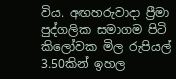විය. අඟහරුවාදා ප්‍රීමා පුද්ගලික සමාගම පිටි කිලෝවක මිල රුපියල් 3.50කින් ඉහල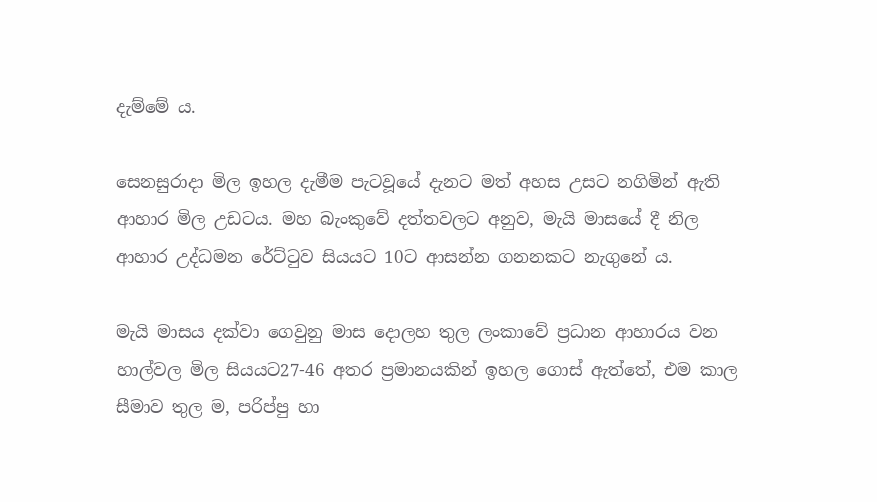දැම්මේ ය.

සෙනසුරාදා මිල ඉහල දැමීම පැටවූයේ දැනට මත් අහස උසට නගිමින් ඇති ආහාර මිල උඩටය. මහ බැංකුවේ දත්තවලට අනුව, මැයි මාසයේ දී නිල ආහාර උද්ධමන රේට්ටුව සියයට 10ට ආසන්න ගනනකට නැගුනේ ය.

මැයි මාසය දක්වා ගෙවුනු මාස දොලහ තුල ලංකාවේ ප්‍රධාන ආහාරය වන හාල්වල මිල සියයට27-46 අතර ප්‍රමානයකින් ඉහල ගොස් ඇත්තේ, එම කාල සීමාව තුල ම, පරිප්පු හා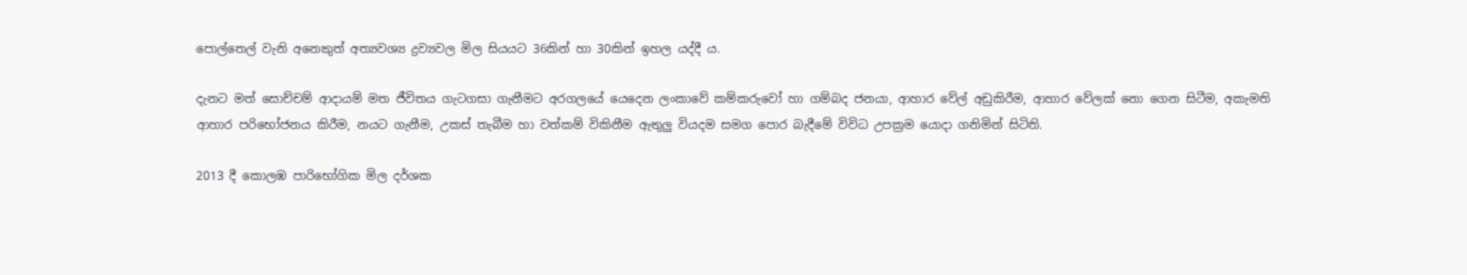පොල්තෙල් වැනි අනෙකුත් අත්‍යවශ්‍ය ද්‍රව්‍යවල මිල සියයට 36කින් හා 30කින් ඉහල යද්දී ය.

දැනට මත් සොච්චම් ආදායම් මත ජීවිතය ගැටගසා ගැනීමට අරගලයේ යෙදෙන ලංකාවේ කම්කරුවෝ හා ගම්බද ජනයා, ආහාර වේල් අඩුකිරීම, ආහාර වේලක් නො ගෙන සිටීම, අකැමති ආහාර පරිභෝජනය කිරීම, නයට ගැනීම, උකස් තැබීම හා වත්කම් විකිනීම ඇතුලු වියදම සමග පොර බැදීමේ විවිධ උපක්‍රම යොදා ගනිමින් සිටිති.

2013 දී කොලඹ පාරිභෝගික මිල දර්ශක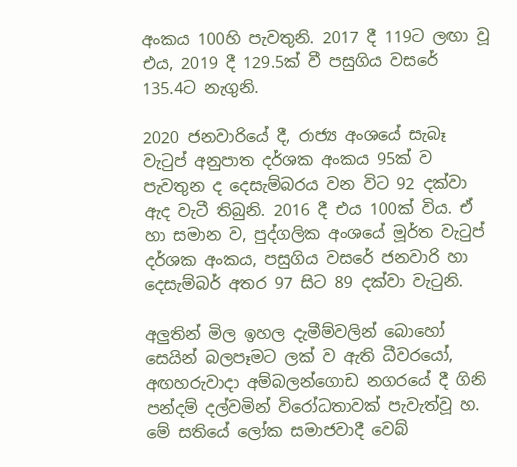අංකය 100හි පැවතුනි. 2017 දී 119ට ලඟා වූ එය, 2019 දී 129.5ක් වී පසුගිය වසරේ 135.4ට නැගුනි.

2020 ජනවාරියේ දී, රාජ්‍ය අංශයේ සැබෑ වැටුප් අනුපාත දර්ශක අංකය 95ක් ව පැවතුන ද දෙසැම්බරය වන විට 92 දක්වා ඇද වැටී තිබුනි. 2016 දී එය 100ක් විය. ඒ හා සමාන ව, පුද්ගලික අංශයේ මූර්ත වැටුප් දර්ශක අංකය, පසුගිය වසරේ ජනවාරි හා දෙසැම්බර් අතර 97 සිට 89 දක්වා වැටුනි.

අලුතින් මිල ඉහල දැමීම්වලින් බොහෝ සෙයින් බලපෑමට ලක් ව ඇති ධීවරයෝ, අඟහරුවාදා අම්බලන්ගොඩ නගරයේ දී ගිනි පන්දම් දල්වමින් විරෝධතාවක් පැවැත්වූ හ. මේ සතියේ ලෝක සමාජවාදී වෙබ්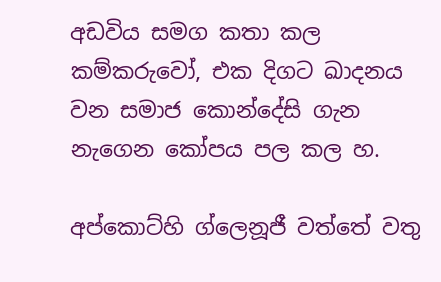අඩවිය සමග කතා කල කම්කරුවෝ, එක දිගට ඛාදනය වන සමාජ කොන්දේසි ගැන නැගෙන කෝපය පල කල හ.

අප්කොට්හි ග්ලෙනූජී වත්තේ වතු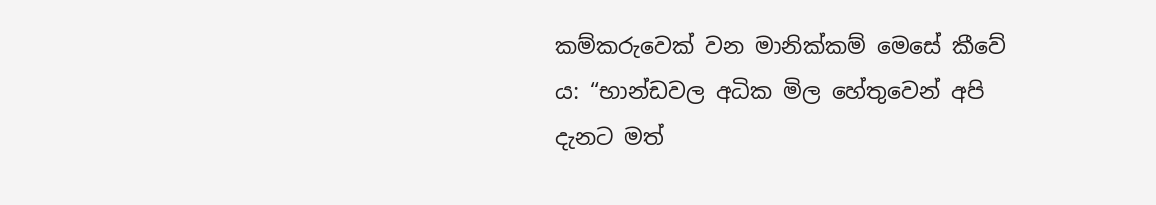කම්කරුවෙක් වන මානික්කම් මෙසේ කීවේ ය: “භාන්ඩවල අධික මිල හේතුවෙන් අපි දැනට මත්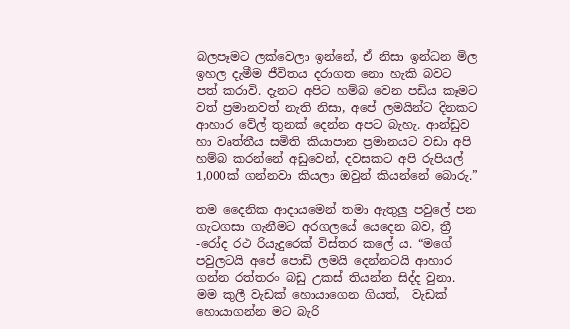බලපෑමට ලක්වෙලා ඉන්නේ, ඒ නිසා ඉන්ධන මිල ඉහල දැමීම ජීවිතය දරාගත නො හැකි බවට පත් කරාවි. දැනට අපිට හම්බ වෙන පඩිය කෑමට වත් ප්‍රමානවත් නැති නිසා, අපේ ලමයින්ට දිනකට ආහාර වේල් තුනක් දෙන්න අපට බැහැ. ආන්ඩුව හා වෘත්තීය සමිති කියාපාන ප්‍රමානයට වඩා අපි හම්බ කරන්නේ අඩුවෙන්, දවසකට අපි රුපියල් 1,000ක් ගන්නවා කියලා ඔවුන් කියන්නේ බොරු.”

තම දෛනික ආදායමෙන් තමා ඇතුලු පවුලේ පන ගැටගසා ගැනීමට අරගලයේ යෙදෙන බව, ත්‍රී -රෝද රථ රියැදුරෙක් විස්තර කලේ ය. “මගේ පවුලටයි අපේ පොඩි ලමයි දෙන්නටයි ආහාර ගන්න රත්තරං බඩු උකස් තියන්න සිද්ද වුනා. මම කුලී වැඩක් හොයාගෙන ගියත්,  වැඩක් හොයාගන්න මට බැරි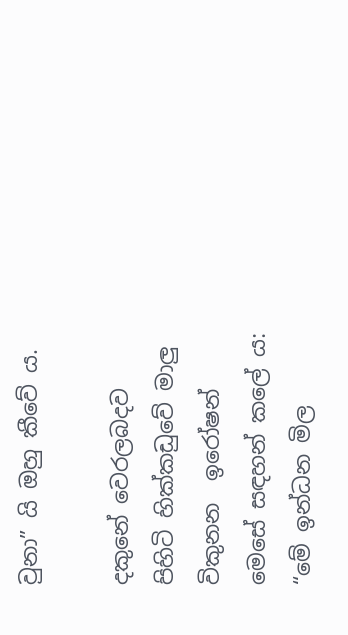වුනා” යි ඔහු කීවේ ය.

දකුනේ වෙරලබදව පිහිටි හික්කඩුවේ මාලු විකුනන  ඉරෝෂන් මෙසේ සඳහන් කලේ ය: “මේ ඉන්ධන මිල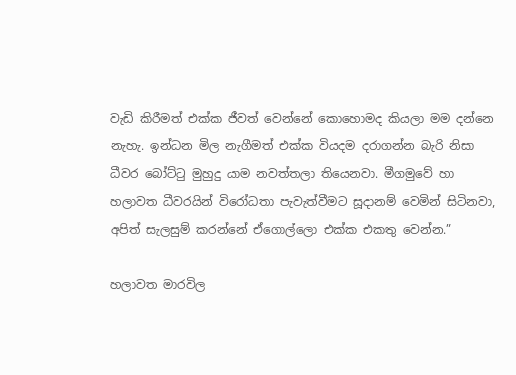වැඩි කිරීමත් එක්ක ජීවත් වෙන්නේ කොහොමද කියලා මම දන්නෙ නැහැ. ඉන්ධන මිල නැගීමත් එක්ක වියදම දරාගන්න බැරි නිසා ධීවර බෝට්ටු මුහුදු යාම නවත්තලා තියෙනවා. මීගමුවේ හා හලාවත ධීවරයින් විරෝධතා පැවැත්වීමට සූදානම් වෙමින් සිටිනවා, අපිත් සැලසුම් කරන්නේ ඒගොල්ලො එක්ක එකතු වෙන්න.”

හලාවත මාරවිල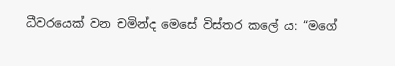ධීවරයෙක් වන චමින්ද මෙසේ විස්තර කලේ ය: “මගේ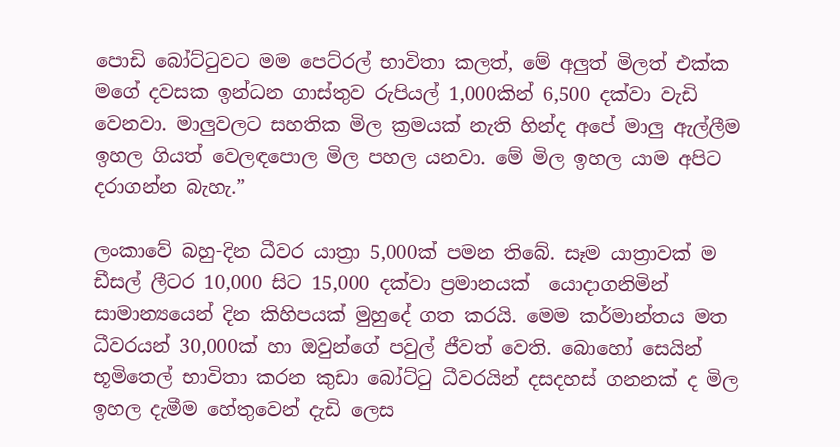පොඩි බෝට්ටුවට මම පෙට්රල් භාවිතා කලත්, මේ අලුත් මිලත් එක්ක මගේ දවසක ඉන්ධන ගාස්තුව රුපියල් 1,000කින් 6,500 දක්වා වැඩි වෙනවා. මාලුවලට සහතික මිල ක්‍රමයක් නැති හින්ද අපේ මාලු ඇල්ලීම ඉහල ගියත් වෙලඳපොල මිල පහල යනවා. මේ මිල ඉහල යාම අපිට දරාගන්න බැහැ.”

ලංකාවේ බහු-දින ධීවර යාත්‍රා 5,000ක් පමන තිබේ. සෑම යාත්‍රාවක් ම ඩීසල් ලීටර 10,000 සිට 15,000 දක්වා ප්‍රමානයක්  යොදාගනිමින් සාමාන්‍යයෙන් දින කිහිපයක් මුහුදේ ගත කරයි. මෙම කර්මාන්තය මත ධීවරයන් 30,000ක් හා ඔවුන්ගේ පවුල් ජීවත් වෙති. බොහෝ සෙයින් භූමිතෙල් භාවිතා කරන කුඩා බෝට්ටු ධීවරයින් දසදහස් ගනනක් ද මිල ඉහල දැමීම හේතුවෙන් දැඩි ලෙස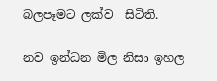බලපෑමට ලක්ව  සිටිති.

නව ඉන්ධන මිල නිසා ඉහල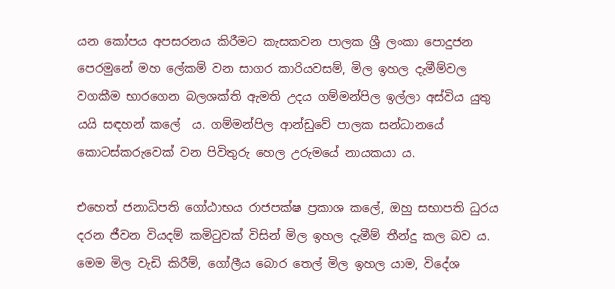යන කෝපය අපසරනය කිරීමට කැසකවන පාලක ශ්‍රී ලංකා පොදුජන පෙරමුනේ මහ ලේකම් වන සාගර කාරියවසම්, මිල ඉහල දැමීම්වල වගකීම භාරගෙන බලශක්ති ඇමති උදය ගම්මන්පිල ඉල්ලා අස්විය යුතු යයි සඳහන් කලේ  ය. ගම්මන්පිල ආන්ඩුවේ පාලක සන්ධානයේ කොටස්කරුවෙක් වන පිවිතුරු හෙල උරුමයේ නායකයා ය.

එහෙත් ජනාධිපති ගෝඨාභය රාජපක්ෂ ප්‍රකාශ කලේ, ඔහු සභාපති ධුරය දරන ජීවන වියදම් කමිටුවක් විසින් මිල ඉහල දැමීම් තීන්දු කල බව ය. මෙම මිල වැඩි කිරීම්, ගෝලීය බොර තෙල් මිල ඉහල යාම, විදේශ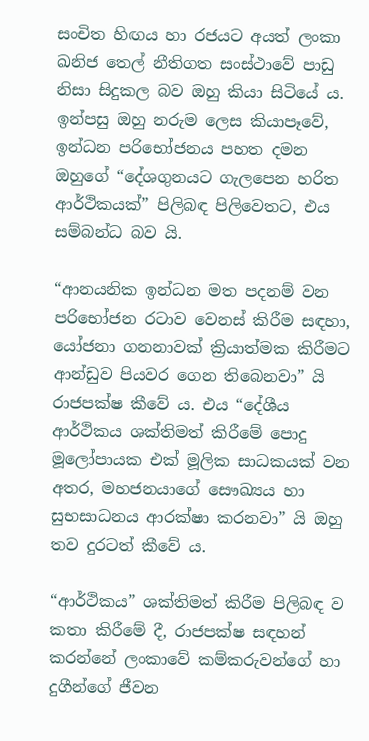සංචිත හිඟය හා රජයට අයත් ලංකා ඛනිජ තෙල් නීතිගත සංස්ථාවේ පාඩු නිසා සිදුකල බව ඔහු කියා සිටියේ ය. ඉන්පසු ඔහු නරුම ලෙස කියාපෑවේ, ඉන්ධන පරිභෝජනය පහත දමන ඔහුගේ “දේශගුනයට ගැලපෙන හරිත ආර්ථිකයක්” පිලිබඳ පිලිවෙතට, එය සම්බන්ධ බව යි.

“ආනයනික ඉන්ධන මත පදනම් වන පරිභෝජන රටාව වෙනස් කිරීම සඳහා, යෝජනා ගනනාවක් ක්‍රියාත්මක කිරීමට ආන්ඩුව පියවර ගෙන තිබෙනවා” යි රාජපක්ෂ කීවේ ය. එය “දේශීය ආර්ථිකය ශක්තිමත් කිරීමේ පොදු මූලෝපායක එක් මූලික සාධකයක් වන අතර, මහජනයාගේ සෞඛ්‍යය හා සුභසාධනය ආරක්ෂා කරනවා” යි ඔහු තව දුරටත් කීවේ ය.

“ආර්ථිකය” ශක්තිමත් කිරීම පිලිබඳ ව කතා කිරීමේ දී, රාජපක්ෂ සඳහන් කරන්නේ ලංකාවේ කම්කරුවන්ගේ හා දුගීන්ගේ ජීවන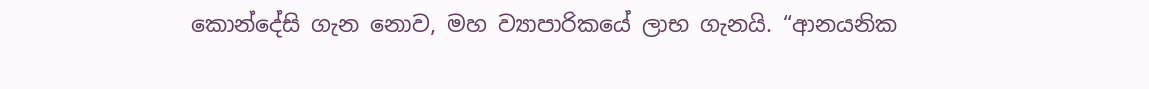කොන්දේසි ගැන නොව, මහ ව්‍යාපාරිකයේ ලාභ ගැනයි. “ආනයනික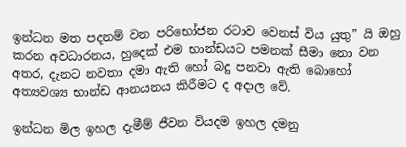ඉන්ධන මත පදනම් වන පරිභෝජන රටාව වෙනස් විය යුතු” යි ඔහු කරන අවධාරනය, හුදෙක් එම භාන්ඩයට පමනක් සීමා නො වන අතර, දැනට නවතා දමා ඇති හෝ බදු පනවා ඇති බොහෝ අත්‍යවශ්‍ය භාන්ඩ ආනයනය කිරීමට ද අදාල වේ.

ඉන්ධන මිල ඉහල දැමීම් ජීවන වියදම ඉහල දමනු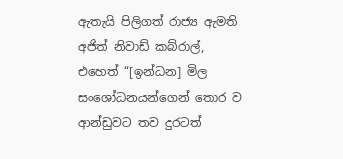ඇතැයි පිලිගත් රාජ්‍ය ඇමති අජිත් නිවාඩ් කබ්රාල්, එහෙත් “[ඉන්ධන] මිල සංශෝධනයන්ගෙන් තොර ව ආන්ඩුවට තව දුරටත්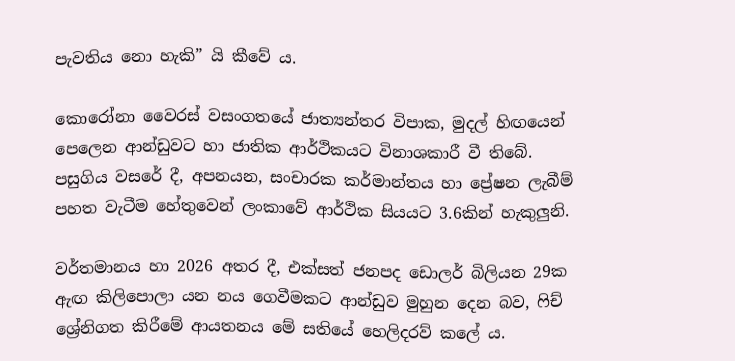පැවතිය නො හැකි” යි කීවේ ය.

කොරෝනා වෛරස් වසංගතයේ ජාත්‍යන්තර විපාක, මුදල් හිඟයෙන් පෙලෙන ආන්ඩුවට හා ජාතික ආර්ථිකයට විනාශකාරී වී තිබේ. පසුගිය වසරේ දී, අපනයන, සංචාරක කර්මාන්තය හා ප්‍රේෂන ලැබීම් පහත වැටීම හේතුවෙන් ලංකාවේ ආර්ථික සියයට 3.6කින් හැකුලුනි.

වර්තමානය හා 2026 අතර දී, එක්සත් ජනපද ඩොලර් බිලියන 29ක ඇඟ කිලිපොලා යන නය ගෙවීමකට ආන්ඩුව මුහුන දෙන බව, ෆිච් ශ්‍රේනිගත කිරීමේ ආයතනය මේ සතියේ හෙලිදරව් කලේ ය.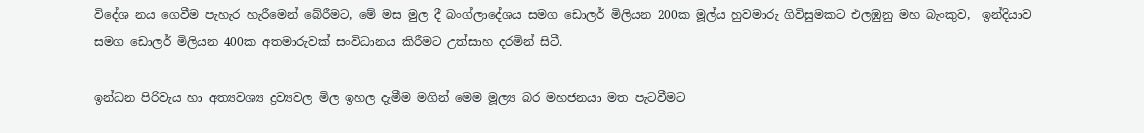විදේශ නය ගෙවීම පැහැර හැරීමෙන් බේරීමට, මේ මස මුල දී බංග්ලාදේශය සමග ඩොලර් මිලියන 200ක මූල්ය හුවමාරු ගිවිසුමකට එලඹුනු මහ බැංකුව,  ඉන්දියාව සමග ඩොලර් මිලියන 400ක අතමාරුවක් සංවිධානය කිරීමට උත්සාහ දරමින් සිටී.

ඉන්ධන පිරිවැය හා අත්‍යවශ්‍ය ද්‍රව්‍යවල මිල ඉහල දැමීම මගින් මෙම මූල්‍ය බර මහජනයා මත පැටවීමට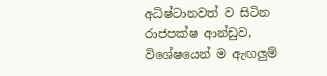අධිෂ්ටානවත් ව සිටින රාජපක්ෂ ආන්ඩුව, විශේෂයෙන් ම ඇඟලුම්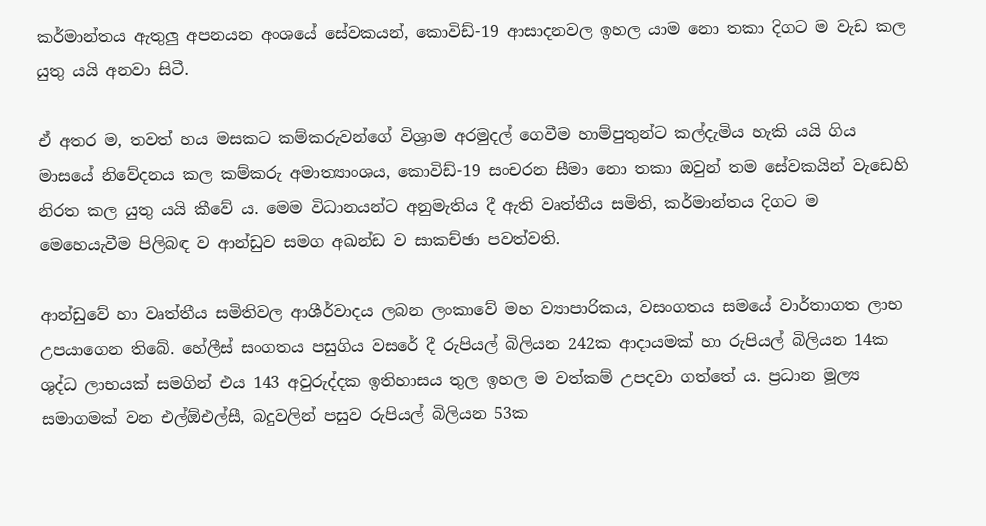කර්මාන්තය ඇතුලු අපනයන අංශයේ සේවකයන්, කොවිඩ්-19 ආසාදනවල ඉහල යාම නො තකා දිගට ම වැඩ කල යුතු යයි අනවා සිටී.

ඒ අතර ම, තවත් හය මසකට කම්කරුවන්ගේ විශ්‍රාම අරමුදල් ගෙවීම හාම්පුතුන්ට කල්දැමිය හැකි යයි ගිය මාසයේ නිවේදනය කල කම්කරු අමාත්‍යාංශය, කොවිඩ්-19 සංචරන සීමා නො තකා ඔවුන් තම සේවකයින් වැඩෙහි නිරත කල යුතු යයි කීවේ ය. මෙම විධානයන්ට අනුමැතිය දී ඇති වෘත්තීය සමිති, කර්මාන්තය දිගට ම මෙහෙයැවීම පිලිබඳ ව ආන්ඩුව සමග අඛන්ඩ ව සාකච්ඡා පවත්වති.

ආන්ඩුවේ හා වෘත්තීය සමිතිවල ආශීර්වාදය ලබන ලංකාවේ මහ ව්‍යාපාරිකය, වසංගතය සමයේ වාර්තාගත ලාභ උපයාගෙන තිබේ. හේලීස් සංගතය පසුගිය වසරේ දී රුපියල් බිලියන 242ක ආදායමක් හා රුපියල් බිලියන 14ක ශුද්ධ ලාභයක් සමගින් එය 143 අවුරුද්දක ඉතිහාසය තුල ඉහල ම වත්කම් උපදවා ගත්තේ ය. ප්‍රධාන මූල්‍ය සමාගමක් වන එල්ඕඑල්සී, බදුවලින් පසුව රුපියල් බිලියන 53ක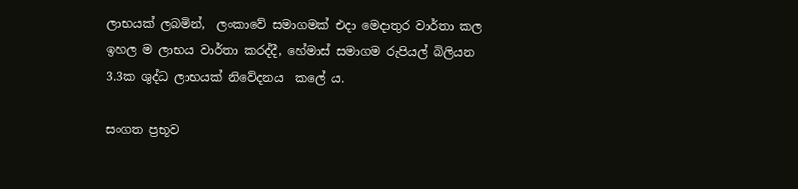ලාභයක් ලබමින්,  ලංකාවේ සමාගමක් එදා මෙදාතුර වාර්තා කල ඉහල ම ලාභය වාර්තා කරද්දී, හේමාස් සමාගම රුපියල් බිලියන 3.3ක ශුද්ධ ලාභයක් නිවේදනය  කලේ ය.

සංගත ප්‍රභූව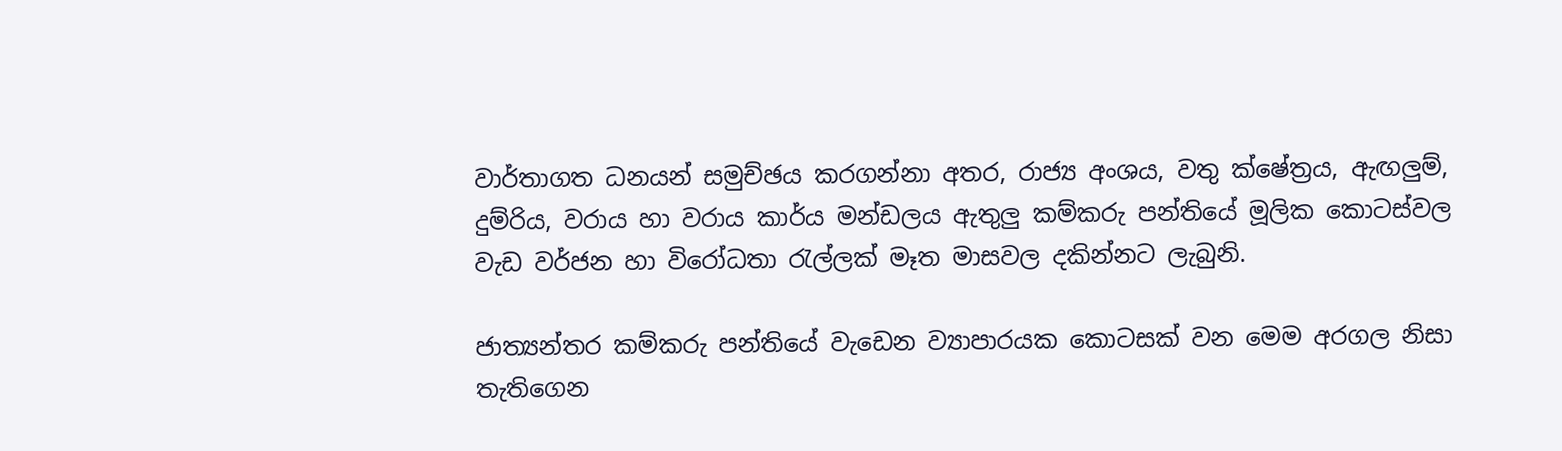වාර්තාගත ධනයන් සමුච්ඡය කරගන්නා අතර, රාජ්‍ය අංශය, වතු ක්ෂේත්‍රය, ඇඟලුම්, දුම්රිය, වරාය හා වරාය කාර්ය මන්ඩලය ඇතුලු කම්කරු පන්තියේ මූලික කොටස්වල වැඩ වර්ජන හා විරෝධතා රැල්ලක් මෑත මාසවල දකින්නට ලැබුනි.

ජාත්‍යන්තර කම්කරු පන්තියේ වැඩෙන ව්‍යාපාරයක කොටසක් වන මෙම අරගල නිසා තැතිගෙන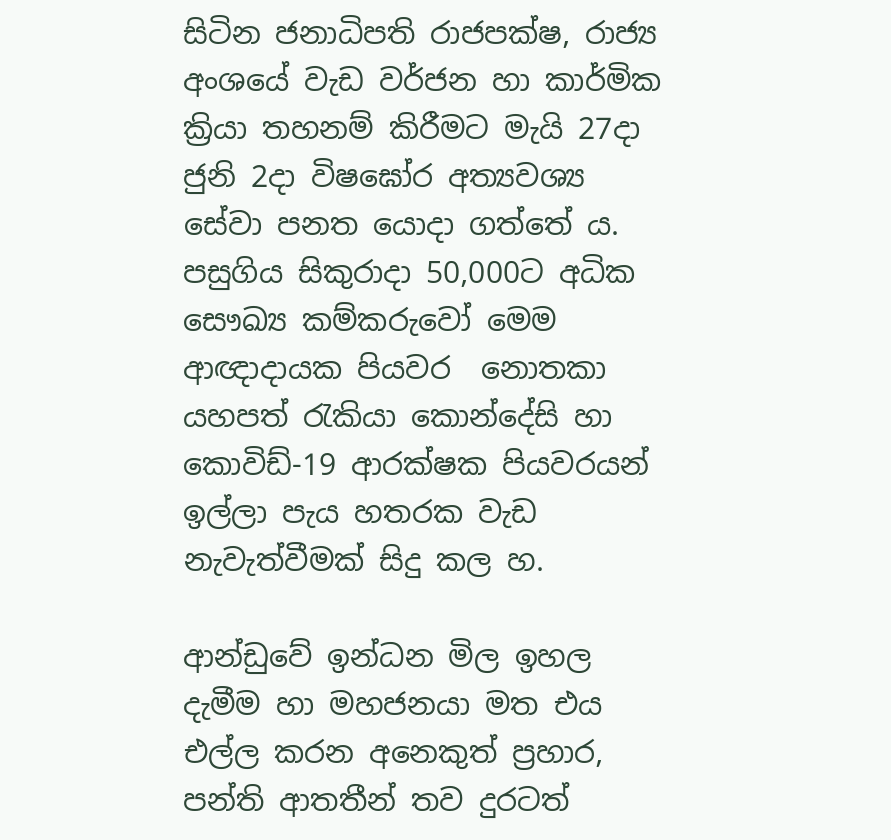සිටින ජනාධිපති රාජපක්ෂ, රාජ්‍ය අංශයේ වැඩ වර්ජන හා කාර්මික ක්‍රියා තහනම් කිරීමට මැයි 27දා ජුනි 2දා විෂඝෝර අත්‍යවශ්‍ය  සේවා පනත යොදා ගත්තේ ය. පසුගිය සිකුරාදා 50,000ට අධික සෞඛ්‍ය කම්කරුවෝ මෙම ආඥාදායක පියවර  නොතකා යහපත් රැකියා කොන්දේසි හා කොවිඩ්-19 ආරක්ෂක පියවරයන් ඉල්ලා පැය හතරක වැඩ නැවැත්වීමක් සිදු කල හ.

ආන්ඩුවේ ඉන්ධන මිල ඉහල දැමීම හා මහජනයා මත එය එල්ල කරන අනෙකුත් ප්‍රහාර, පන්ති ආතතීන් තව දුරටත්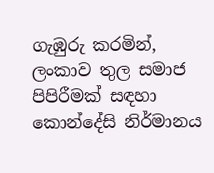ගැඹුරු කරමින්, ලංකාව තුල සමාජ පිපිරීමක් සඳහා කොන්දේසි නිර්මානය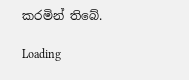කරමින් තිබේ.

Loading